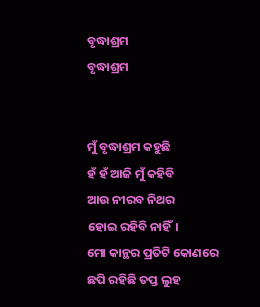ବୃଦ୍ଧାଶ୍ରମ
ବୃଦ୍ଧାଶ୍ରମ


ମୁଁ ବୃଦ୍ଧାଶ୍ରମ କହୁଛି
ହଁ ହଁ ଆଜି ମୁଁ କହିବି
ଆଉ ନୀରବ ନିଥର
ହୋଇ ରହିବି ନାହିଁ।
ମୋ କାନ୍ଥର ପ୍ରତିଟି କୋଣରେ
ଛପି ରହିଛି ତପ୍ତ ଲୁହ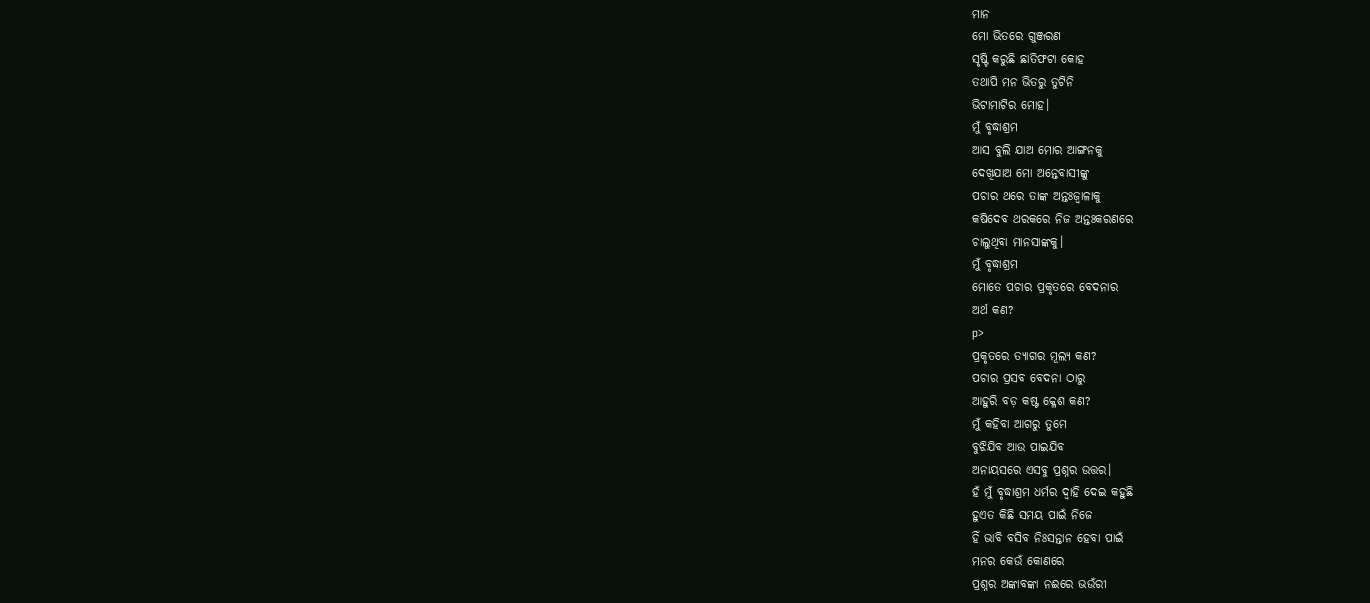ମାନ
ମୋ ଭିତରେ ଗୁଞ୍ଜରଣ
ସୃଷ୍ଟି କରୁଛି ଛାତିଫଟା କୋହ
ତଥାପି ମନ ଭିତରୁ ତୁଟିନି
ଭିଟାମାଟିର ମୋହ।
ମୁଁ ବୃଦ୍ଧାଶ୍ରମ
ଆସ ବୁଲି ଯାଅ ମୋର ଆଙ୍ଗନକୁ
ଦେଖିଯାଅ ମୋ ଅନ୍ତେବାସୀଙ୍କୁ
ପଚାର ଥରେ ତାଙ୍କ ଅନ୍ତଃଜ୍ଵାଳାକୁ
କଷିଦେବ ଥରକରେ ନିଜ ଅନ୍ତଃକରଣରେ
ଚାଲୁଥିବା ମାନସାଙ୍କକୁ।
ମୁଁ ବୃଦ୍ଧାଶ୍ରମ
ମୋତେ ପଚାର ପ୍ରକୃତରେ ବେଦନାର
ଅର୍ଥ କଣ?
p>
ପ୍ରକୃତରେ ତ୍ୟାଗର ମୂଲ୍ୟ କଣ?
ପଚାର ପ୍ରସବ ବେଦନା ଠାରୁ
ଆହୁରି ବଡ଼ କଷ୍ଟ କ୍ଳେଶ କଣ?
ମୁଁ କହିବା ଆଗରୁ ତୁମେ
ବୁଝିଯିବ ଆଉ ପାଇଯିବ
ଅନାୟସରେ ଏସବୁ ପ୍ରଶ୍ନର ଉତ୍ତର।
ହଁ ମୁଁ ବୃଦ୍ଧାଶ୍ରମ ଧର୍ମର ଦ୍ଵାହି ଦେଇ କହୁଛି
ହୁଏତ କିଛି ସମୟ ପାଇଁ ନିଜେ
ହିଁ ଭାବି ବସିବ ନିଃସନ୍ତାନ ହେବା ପାଇଁ
ମନର କେଉଁ କୋଣରେ
ପ୍ରଶ୍ନର ଅଙ୍କାବଙ୍କା ନଈରେ ଭଉଁରୀ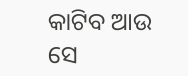କାଟିବ ଆଉ ସେ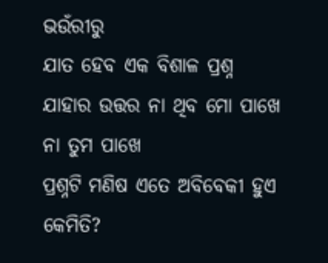ଭଉଁରୀରୁ
ଯାତ ହେବ ଏକ ବିଶାଳ ପ୍ରଶ୍ନ
ଯାହାର ଉତ୍ତର ନା ଥିବ ମୋ ପାଖେ
ନା ତୁମ ପାଖେ
ପ୍ରଶ୍ନଟି ମଣିଷ ଏତେ ଅବିବେକୀ ହୁଏ କେମିତି?